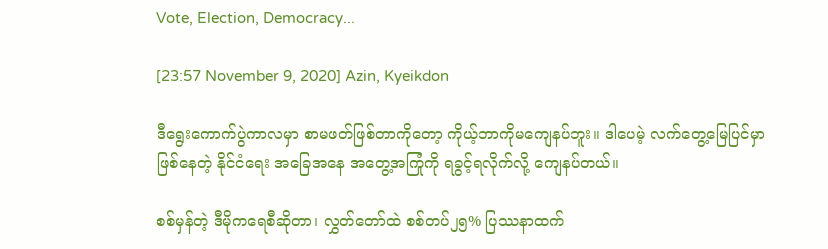Vote, Election, Democracy...

[23:57 November 9, 2020] Azin, Kyeikdon

ဒီရွေးကောက်ပွဲကာလမှာ စာမဖတ်ဖြစ်တာကိုတော့ ကိုယ့်ဘာကိုမကျေနပ်ဘူး။ ဒါပေမဲ့ လက်တွေ့မြေပြင်မှာ ဖြစ်နေတဲ့ နိုင်ငံရေး အခြေအနေ အတွေ့အကြုံကို ရခွင့်ရလိုက်လို့ ကျေနပ်တယ်။

စစ်မှန်တဲ့ ဒီမိုကရေစီဆိုတာ၊ လွှတ်တော်ထဲ စစ်တပ်၂၅% ပြဿနာထက်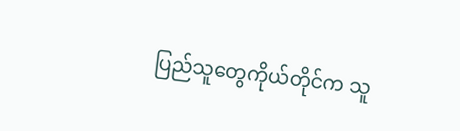ပြည်သူတွေကိုယ်တိုင်က သူ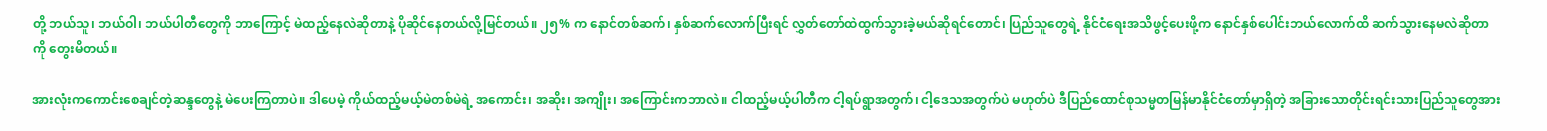တို့ ဘယ်သူ၊ ဘယ်ဝါ၊ ဘယ်ပါတီတွေကို ဘာကြောင့် မဲထည့်နေလဲဆိုတာနဲ့ ပိုဆိုင်နေတယ်လို့မြင်တယ်။ ၂၅% က နောင်တစ်ဆက်၊ နှစ်ဆက်လောက်ပြီးရင် လွှတ်တော်ထဲထွက်သွားခဲ့မယ်ဆိုရင်တောင်၊ ပြည်သူတွေရဲ့ နိုင်ငံရေးအသိဖွင့်ပေးဖို့က နောင်နှစ်ပေါင်းဘယ်လောက်ထိ ဆက်သွားနေမလဲဆိုတာကို တွေးမိတယ်။

အားလုံးကကောင်းစေချင်တဲ့ဆန္ဒတွေနဲ့ မဲပေးကြတာပဲ။ ဒါပေမဲ့ ကိုယ်ထည့်မယ့်မဲတစ်မဲရဲ့ အကောင်း၊ အဆိုး၊ အကျိုး၊ အကြောင်းကဘာလဲ။ ငါထည့်မယ့်ပါတီက ငါ့ရပ်ရွာအတွက်၊ ငါ့ဒေသအတွက်ပဲ မဟုတ်ပဲ ဒီပြည်ထောင်စုသမ္မတမြန်မာနိုင်ငံတော်မှာရှိတဲ့ အခြားသောတိုင်းရင်းသားပြည်သူတွေအား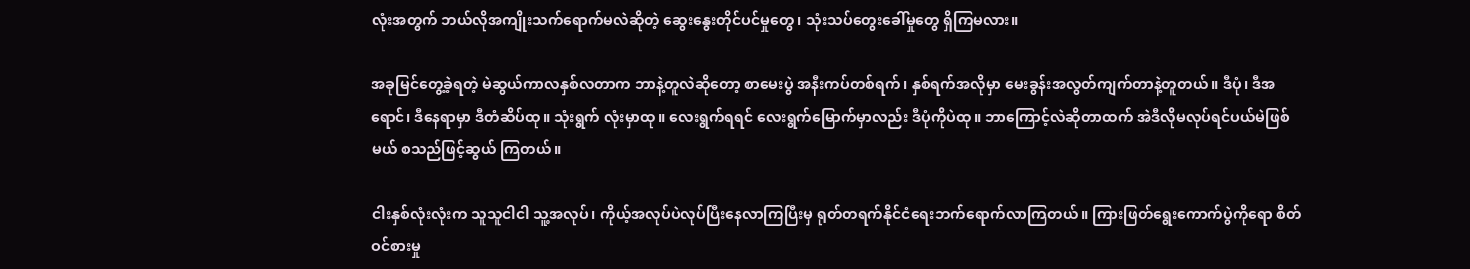လုံးအတွက် ဘယ်လိုအကျိုးသက်ရောက်မလဲဆိုတဲ့ ဆွေးနွေးတိုင်ပင်မှုတွေ၊ သုံးသပ်တွေးခေါ်မှုတွေ ရှိကြမလား။

အခုမြင်တွေ့ခဲ့ရတဲ့ မဲဆွယ်ကာလနှစ်လတာက ဘာနဲ့တူလဲဆိုတော့ စာမေးပွဲ အနီးကပ်တစ်ရက်၊ နှစ်ရက်အလိုမှာ မေးခွန်းအလွတ်ကျက်တာနဲ့တူတယ်။ ဒီပုံ၊ ဒီအရောင်၊ ဒီနေရာမှာ ဒီတံဆိပ်ထု။ သုံးရွက် လုံးမှာထု။ လေးရွက်ရရင် လေးရွက်မြောက်မှာလည်း ဒီပုံကိုပဲထု။ ဘာကြောင့်လဲဆိုတာထက် အဲဒီလိုမလုပ်ရင်ပယ်မဲဖြစ်မယ် စသည်ဖြင့်ဆွယ် ကြတယ်။

ငါးနှစ်လုံးလုံးက သူသူငါငါ သူ့အလုပ်၊ ကိုယ့်အလုပ်ပဲလုပ်ပြီးနေလာကြပြီးမှ ရုတ်တရက်နိုင်ငံရေးဘက်ရောက်လာကြတယ်။ ကြားဖြတ်ရွေးကောက်ပွဲကိုရော စိတ်ဝင်စားမှု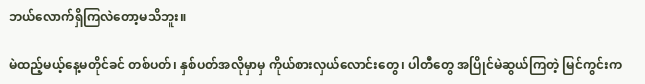ဘယ်လောက်ရှိကြလဲတော့မသိဘူး။

မဲထည့်မယ့်နေ့မတိုင်ခင် တစ်ပတ်၊ နှစ်ပတ်အလိုမှာမှ ကိုယ်စားလှယ်လောင်းတွေ၊ ပါတီတွေ အပြိုင်မဲဆွယ်ကြတဲ့ မြင်ကွင်းက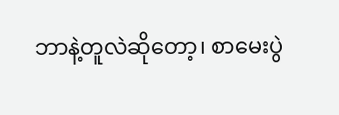ဘာနဲ့တူလဲဆိုတော့၊ စာမေးပွဲ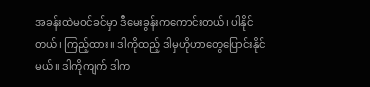အခန်းထဲမဝင်ခင်မှာ ဒီမေးခွန်းကကောင်းတယ်၊ ပါနိုင်တယ်၊ ကြည့်ထား။ ဒါကိုထည့် ဒါမှဟိုဟာတွေပြောင်းနိုင်မယ်။ ဒါကိုကျက် ဒါက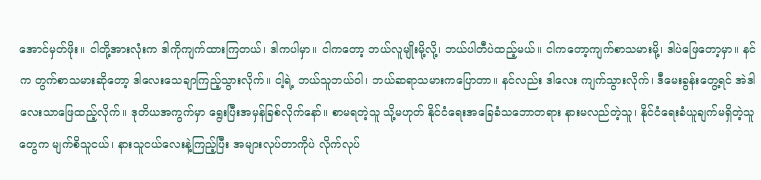အောင်မှတ်ဖိုး။ ငါတို့အားလုံးက ဒါကိုကျက်ထားကြတယ်၊ ဒါကပါမှာ။ ငါကတော့ ဘယ်လူမျိုးမို့လို့၊ ဘယ်ပါတီပဲထည့်မယ်။ ငါကတော့ကျက်စာသမားမို့၊ ဒါပဲဖြေတော့မှာ။ နင်က တွက်စာသမားဆိုတော့ ဒါလေးသေချာကြည့်သွားလိုက်။ ငါ့ရဲ့ ဘယ်သူဘယ်ဝါ၊ ဘယ်ဆရာသမားကပြောတာ။ နင်လည်း ဒါလေး ကျက်သွားလိုက်၊ ဒီမေးခွန်းတွေ့ရင် အဲဒါလေးသာဖြေထည့်လိုက်။ ဒုတိယအကွက်မှာ ရွေးပြီးအမှန်ခြစ်လိုက်နော်။ စာမရတဲ့သူ သို့မဟုတ် နိုင်ငံရေးအခြေခံသဘောတရား နားမလည်တဲ့သူ၊ နိုင်ငံရေးခံယူချက်မရှိတဲ့သူတွေက မျက်စိသူငယ်၊ နားသူငယ်လေးနဲ့ကြည့်ပြီး အများလုပ်တာကိုပဲ လိုက်လုပ်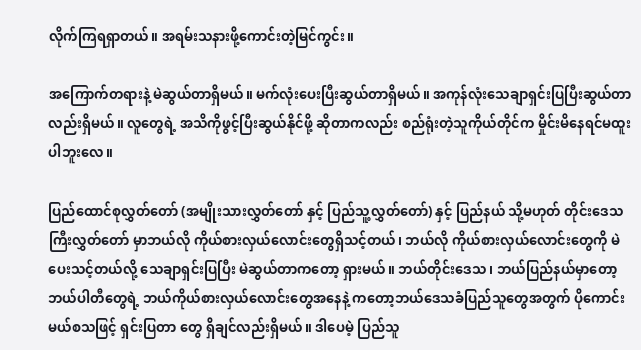လိုက်ကြရရှာတယ်။ အရမ်းသနားဖို့ကောင်းတဲ့မြင်ကွင်း။

အကြောက်တရားနဲ့ မဲဆွယ်တာရှိမယ်။ မက်လုံးပေးပြီးဆွယ်တာရှိမယ်။ အကုန်လုံးသေချာရှင်းပြပြီးဆွယ်တာလည်းရှိမယ်။ လူတွေရဲ့ အသိကိုဖွင့်ပြီးဆွယ်နိုင်ဖို့ ဆိုတာကလည်း စည်ရုံးတဲ့သူကိုယ်တိုင်က မှိုင်းမိနေရင်မထူးပါဘူးလေ။

ပြည်ထောင်စုလွှတ်တော် (အမျိုးသားလွှတ်တော် နှင့် ပြည်သူ့လွှတ်တော်) နှင့် ပြည်နယ် သို့မဟုတ် တိုင်းဒေသကြီးလွှတ်တော် မှာဘယ်လို ကိုယ်စားလှယ်လောင်းတွေရှိသင့်တယ်၊ ဘယ်လို ကိုယ်စားလှယ်လောင်းတွေကို မဲပေးသင့်တယ်လို့ သေချာရှင်းပြပြီး မဲဆွယ်တာကတော့ ရှားမယ်။ ဘယ်တိုင်းဒေသ၊ ဘယ်ပြည်နယ်မှာတော့ ဘယ်ပါတီတွေရဲ့ ဘယ်ကိုယ်စားလှယ်လောင်းတွေအနေနဲ့ ကတော့ဘယ်ဒေသခံပြည်သူတွေအတွက် ပိုကောင်းမယ်စသဖြင့် ရှင်းပြတာ တွေ ရှိချင်လည်းရှိမယ်။ ဒါပေမဲ့ ပြည်သူ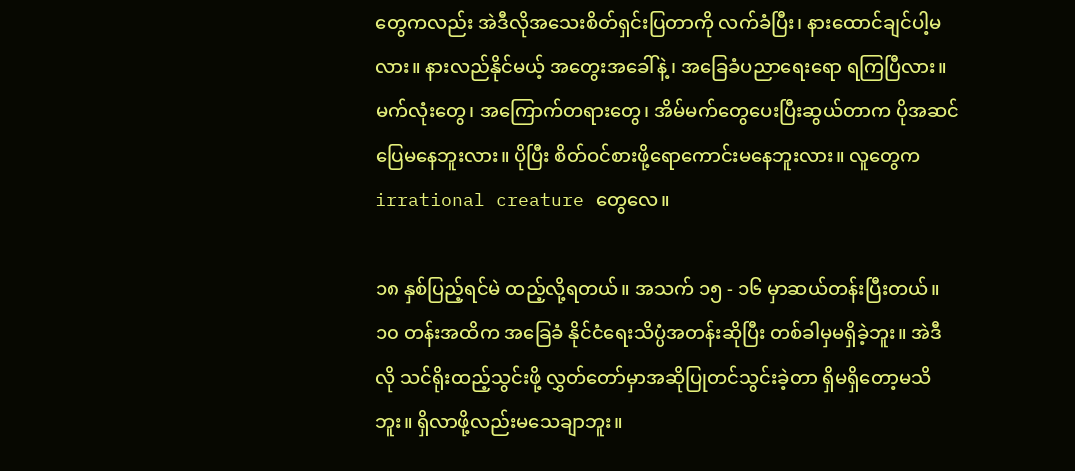တွေကလည်း အဲဒီလိုအသေးစိတ်ရှင်းပြတာကို လက်ခံပြီး၊ နားထောင်ချင်ပါ့မလား။ နားလည်နိုင်မယ့် အတွေးအခေါ်နဲ့၊ အခြေခံပညာရေးရော ရကြပြီလား။ မက်လုံးတွေ၊ အကြောက်တရားတွေ၊ အိမ်မက်တွေပေးပြီးဆွယ်တာက ပိုအဆင်ပြေမနေဘူးလား။ ပိုပြီး စိတ်ဝင်စားဖို့ရောကောင်းမနေဘူးလား။ လူတွေက irrational creature တွေလေ။

၁၈ နှစ်ပြည့်ရင်မဲ ထည့်လို့ရတယ်။ အသက် ၁၅ - ၁၆ မှာဆယ်တန်းပြီးတယ်။ ၁၀ တန်းအထိက အခြေခံ နိုင်ငံရေးသိပ္ပံအတန်းဆိုပြီး တစ်ခါမှမရှိခဲ့ဘူး။ အဲဒီလို သင်ရိုးထည့်သွင်းဖို့ လွှတ်တော်မှာအဆိုပြုတင်သွင်းခဲ့တာ ရှိမရှိတော့မသိဘူး။ ရှိလာဖို့လည်းမသေချာဘူး။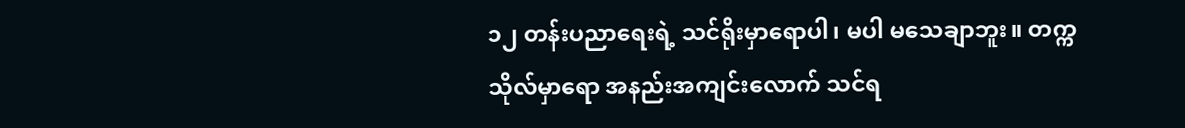၁၂ တန်းပညာရေးရဲ့ သင်ရိုးမှာရောပါ၊ မပါ မသေချာဘူး။ တက္ကသိုလ်မှာရော အနည်းအကျင်းလောက် သင်ရ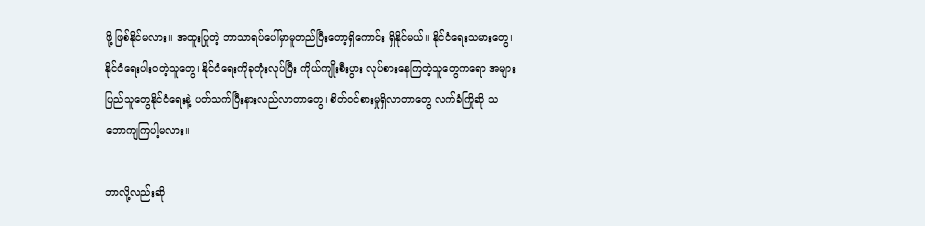ဖို့ ဖြစ်နိုင်မလား။ အထူးပြုတဲ့ ဘာသာရပ်ပေါ်မှာမူတည်ပြီးတော့ရှိကောင်း ရှိနိုင်မယ်။ နိုင်ငံရေးသမားတွေ၊ နိုင်ငံရေးပါးဝတဲ့သူတွေ၊ နိုင်ငံရေးကိုခုတုံးလုပ်ပြီး ကိုယ်ကျိုးစီးပွား လုပ်စားနေကြတဲ့သူတွေကရော အများပြည်သူတွေနိုင်ငံရေးနဲ့ ပတ်သက်ပြီးနားလည်လာတာတွေ၊ စိတ်ဝင်စားမှုရှိလာတာတွေ လက်ခံကြိုဆို သဘောကျကြပါ့မလား။

ဘာလို့လည်းဆို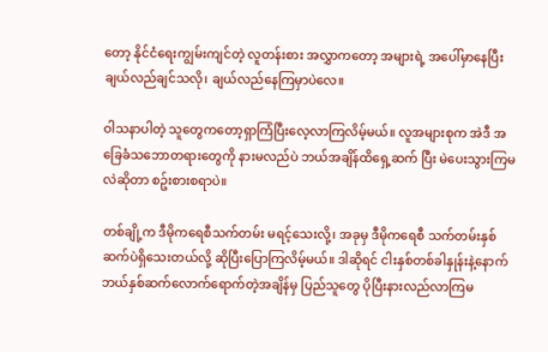တော့ နိုင်ငံရေးကျွမ်းကျင်တဲ့ လူတန်းစား အလွှာကတော့ အများရဲ့ အပေါ်မှာနေပြီး ချယ်လည်ချင်သလို၊ ချယ်လည်နေကြမှာပဲလေ။

ဝါသနာပါတဲ့ သူတွေကတော့ရှာကြံပြီးလေ့လာကြလိမ့်မယ်။ လူအများစုက အဲဒီ အခြေခံသဘောတရားတွေကို နားမလည်ပဲ ဘယ်အချိန်ထိရှေ့ဆက် ပြီး မဲပေးသွားကြမလဲဆိုတာ စဥ်းစားစရာပဲ။

တစ်ချို့က ဒီမိုကရေစီသက်တမ်း မရင့်သေးလို့၊ အခုမှ ဒီမိုကရေစီ သက်တမ်းနှစ်ဆက်ပဲရှိသေးတယ်လို့ ဆိုပြီးပြောကြလိမ့်မယ်။ ဒါဆိုရင် ငါးနှစ်တစ်ခါနှုန်းနဲ့နောက် ဘယ်နှစ်ဆက်လောက်ရောက်တဲ့အချိန်မှ ပြည်သူတွေ ပိုပြီးနားလည်လာကြမ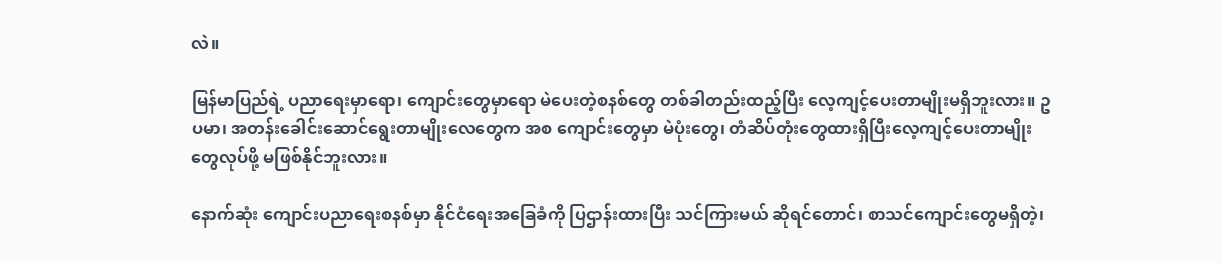လဲ။

မြန်မာပြည်ရဲ့ ပညာရေးမှာရော၊ ကျောင်းတွေမှာရော မဲပေးတဲ့စနစ်တွေ တစ်ခါတည်းထည့်ပြီး လေ့ကျင့်ပေးတာမျိုးမရှိဘူးလား။ ဥပမာ၊ အတန်းခေါင်းဆောင်ရွေးတာမျိုးလေတွေက အစ ကျောင်းတွေမှာ မဲပုံးတွေ၊ တံဆိပ်တုံးတွေထားရှိပြီးလေ့ကျင့်ပေးတာမျိုးတွေလုပ်ဖို့ မဖြစ်နိုင်ဘူးလား။

နောက်ဆုံး ကျောင်းပညာရေးစနစ်မှာ နိုင်ငံရေးအခြေခံကို ပြဌာန်းထားပြီး သင်ကြားမယ် ဆိုရင်တောင်၊ စာသင်ကျောင်းတွေမရှိတဲ့၊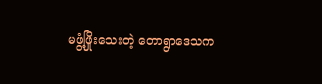မဖွံ့ဖြိုးသေးတဲ့ တောရွာဒေသက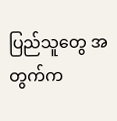ပြည်သူတွေ အတွက်က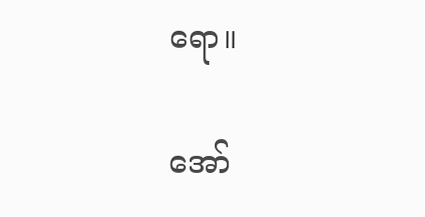ရော။

အော်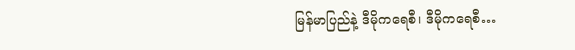မြန်မာပြည်နဲ့ ဒီမိုကရေစီ၊ ဒီမိုကရေစီ…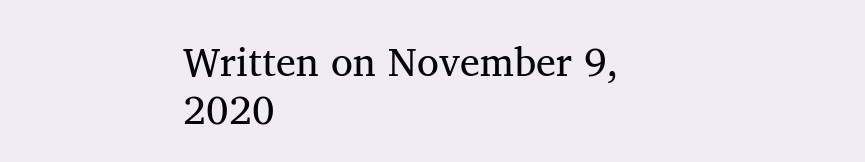Written on November 9, 2020